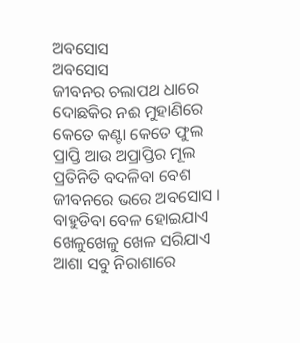ଅବସୋସ
ଅବସୋସ
ଜୀବନର ଚଲାପଥ ଧାରେ
ଦୋଛକିର ନଈ ମୁହାଣିରେ
କେତେ କଣ୍ଟା କେତେ ଫୁଲ
ପ୍ରାପ୍ତି ଆଉ ଅପ୍ରାପ୍ତିର ମୂଲ
ପ୍ରତିନିତି ବଦଳିବା ବେଶ
ଜୀବନରେ ଭରେ ଅବସୋସ ।
ବାହୁଡିବା ବେଳ ହୋଇଯାଏ
ଖେଳୁଖେଳୁ ଖେଳ ସରିଯାଏ
ଆଶା ସବୁ ନିରାଶାରେ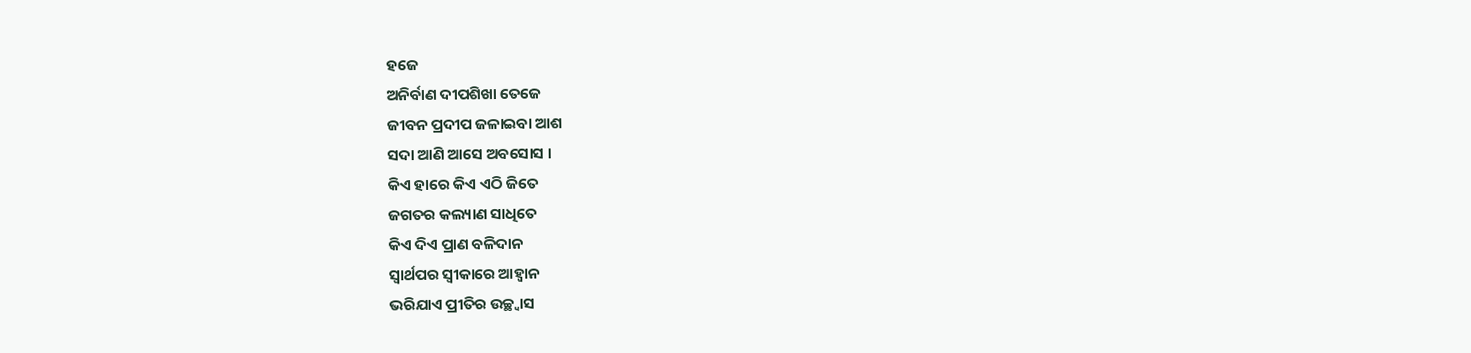ହଜେ
ଅନିର୍ବାଣ ଦୀପଶିଖା ତେଜେ
ଜୀବନ ପ୍ରଦୀପ ଜଳାଇବା ଆଶ
ସଦା ଆଣି ଆସେ ଅବସୋସ ।
କିଏ ହାରେ କିଏ ଏଠି ଜିତେ
ଜଗତର କଲ୍ୟାଣ ସାଧିତେ
କିଏ ଦିଏ ପ୍ରାଣ ବଳିଦାନ
ସ୍ଵାର୍ଥପର ସ୍ଵୀକାରେ ଆହ୍ଵାନ
ଭରିଯାଏ ପ୍ରୀତିର ଉଚ୍ଛ୍ଵାସ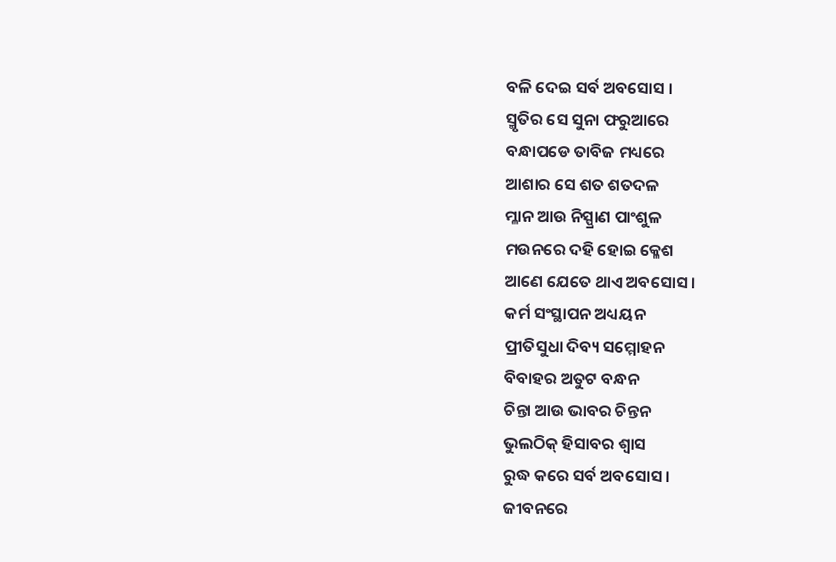ବଳି ଦେଇ ସର୍ବ ଅବସୋସ ।
ସ୍ମୃତିର ସେ ସୁନା ଫରୁଆରେ
ବନ୍ଧାପଡେ ତାବିଜ ମଧ୍ୟରେ
ଆଶାର ସେ ଶତ ଶତଦଳ
ମ୍ଳାନ ଆଉ ନିସ୍ପ୍ରାଣ ପାଂଶୁଳ
ମଉନରେ ଦହି ହୋଇ କ୍ଳେଶ
ଆଣେ ଯେତେ ଥାଏ ଅବସୋସ ।
କର୍ମ ସଂସ୍ଥାପନ ଅଧ୍ୟୟନ
ପ୍ରୀତିସୁଧା ଦିବ୍ୟ ସମ୍ମୋହନ
ବିବାହର ଅତୁଟ ବନ୍ଧନ
ଚିନ୍ତା ଆଉ ଭାବର ଚିନ୍ତନ
ଭୁଲଠିକ୍ ହିସାବର ଶ୍ଵାସ
ରୁଦ୍ଧ କରେ ସର୍ବ ଅବସୋସ ।
ଜୀବନରେ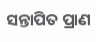ସନ୍ତାପିତ ପ୍ରାଣ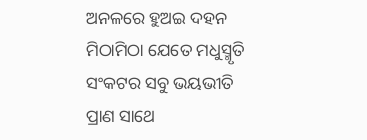ଅନଳରେ ହୁଅଇ ଦହନ
ମିଠାମିଠା ଯେତେ ମଧୁସ୍ମୃତି
ସଂକଟର ସବୁ ଭୟଭୀତି
ପ୍ରାଣ ସାଥେ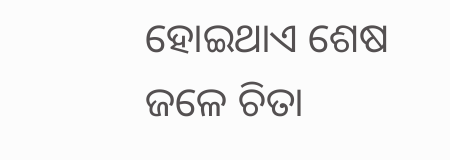ହୋଇଥାଏ ଶେଷ
ଜଳେ ଚିତା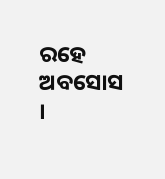ରହେ ଅବସୋସ ।